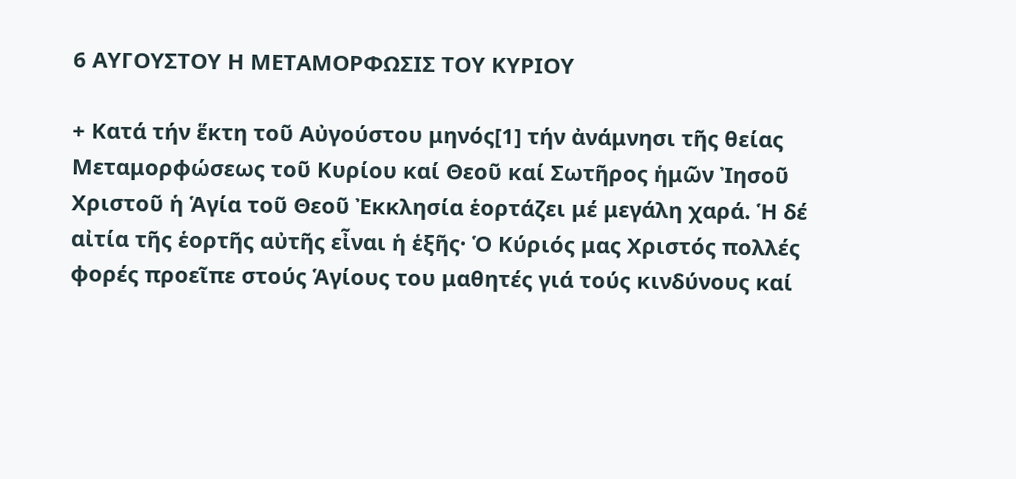6 ΑΥΓΟΥΣΤΟΥ Η ΜΕΤΑΜΟΡΦΩΣΙΣ ΤΟΥ ΚΥΡΙΟΥ

+ Κατά τήν ἕκτη τοῦ Αὐγούστου μηνός[1] τήν ἀνάμνησι τῆς θείας Μεταμορφώσεως τοῦ Κυρίου καί Θεοῦ καί Σωτῆρος ἡμῶν Ἰησοῦ Χριστοῦ ἡ Ἁγία τοῦ Θεοῦ Ἐκκλησία ἑορτάζει μέ μεγάλη χαρά. Ἡ δέ αἰτία τῆς ἑορτῆς αὐτῆς εἶναι ἡ ἑξῆς· Ὁ Κύριός μας Χριστός πολλές φορές προεῖπε στούς Ἁγίους του μαθητές γιά τούς κινδύνους καί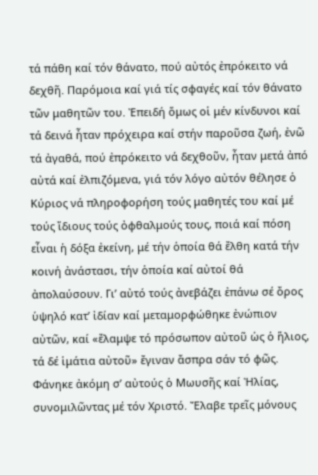τά πάθη καί τόν θάνατο, πού αὐτός ἐπρόκειτο νά δεχθῆ. Παρόμοια καί γιά τίς σφαγές καί τόν θάνατο τῶν μαθητῶν του. Ἐπειδή ὅμως οἱ μέν κίνδυνοι καί τά δεινά ἦταν πρόχειρα καί στήν παροῦσα ζωή, ἐνῶ τά ἀγαθά, πού ἐπρόκειτο νά δεχθοῦν, ἦταν μετά ἀπό αὐτά καί ἐλπιζόμενα, γιά τόν λόγο αὐτόν θέλησε ὁ Κύριος νά πληροφορήση τούς μαθητές του καί μέ τούς ἴδιους τούς ὀφθαλμούς τους, ποιά καί πόση εἶναι ἡ δόξα ἐκείνη, μέ τήν ὁποία θά ἔλθη κατά τήν κοινή ἀνάστασι, τήν ὁποία καί αὐτοί θά ἀπολαύσουν. Γι’ αὐτό τούς ἀνεβάζει ἐπάνω σέ ὄρος ὑψηλό κατ’ ἰδίαν καί μεταμορφώθηκε ἐνώπιον αὐτῶν, καί «ἔλαμψε τό πρόσωπον αὐτοῦ ὡς ὁ ἥλιος, τά δέ ἱμάτια αὐτοῦ» ἔγιναν ἄσπρα σάν τό φῶς. Φάνηκε ἀκόμη σ’ αὐτούς ὁ Μωυσῆς καί Ἠλίας, συνομιλῶντας μέ τόν Χριστό. Ἔλαβε τρεῖς μόνους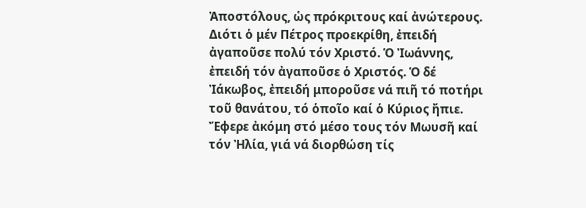Ἀποστόλους, ὡς πρόκριτους καί ἀνώτερους. Διότι ὁ μέν Πέτρος προεκρίθη, ἐπειδή ἀγαποῦσε πολύ τόν Χριστό. Ὁ Ἰωάννης, ἐπειδή τόν ἀγαποῦσε ὁ Χριστός. Ὁ δέ Ἰάκωβος, ἐπειδή μποροῦσε νά πιῆ τό ποτήρι τοῦ θανάτου, τό ὁποῖο καί ὁ Κύριος ἤπιε. Ἔφερε ἀκόμη στό μέσο τους τόν Μωυσῆ καί τόν Ἠλία, γιά νά διορθώση τίς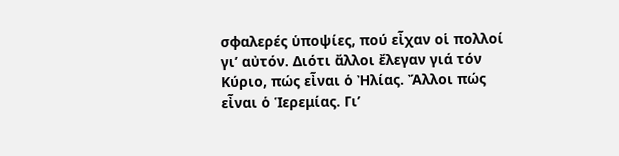σφαλερές ὑποψίες, πού εἶχαν οἱ πολλοί γι’ αὐτόν. Διότι ἄλλοι ἔλεγαν γιά τόν Κύριο, πώς εἶναι ὁ Ἠλίας. Ἄλλοι πώς εἶναι ὁ Ἱερεμίας. Γι’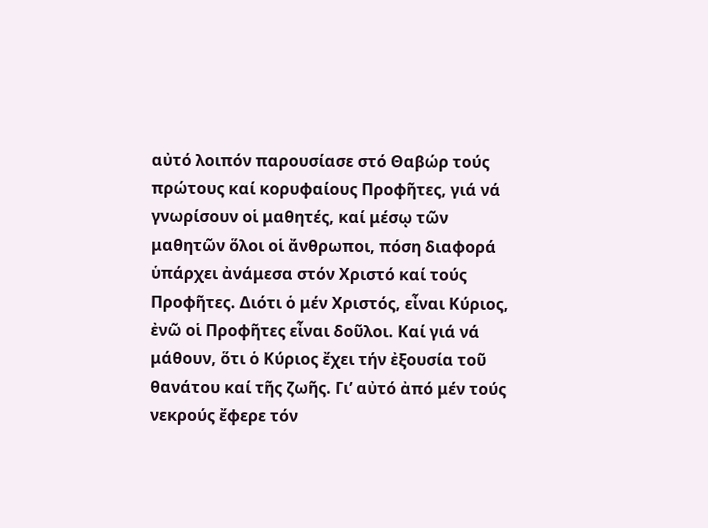αὐτό λοιπόν παρουσίασε στό Θαβώρ τούς πρώτους καί κορυφαίους Προφῆτες, γιά νά γνωρίσουν οἱ μαθητές, καί μέσῳ τῶν μαθητῶν ὅλοι οἱ ἄνθρωποι, πόση διαφορά ὑπάρχει ἀνάμεσα στόν Χριστό καί τούς Προφῆτες. Διότι ὁ μέν Χριστός, εἶναι Κύριος, ἐνῶ οἱ Προφῆτες εἶναι δοῦλοι. Καί γιά νά μάθουν, ὅτι ὁ Κύριος ἔχει τήν ἐξουσία τοῦ θανάτου καί τῆς ζωῆς. Γι’ αὐτό ἀπό μέν τούς νεκρούς ἔφερε τόν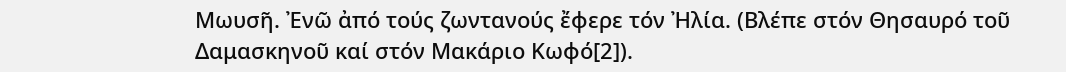Μωυσῆ. Ἐνῶ ἀπό τούς ζωντανούς ἔφερε τόν Ἠλία. (Βλέπε στόν Θησαυρό τοῦ Δαμασκηνοῦ καί στόν Μακάριο Κωφό[2]).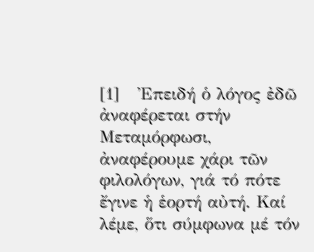[1]   Ἐπειδή ὁ λόγος ἐδῶ ἀναφέρεται στήν Μεταμόρφωσι, ἀναφέρουμε χάρι τῶν φιλολόγων, γιά τό πότε ἔγινε ἡ ἑορτή αὐτή. Καί λέμε, ὅτι σύμφωνα μέ τόν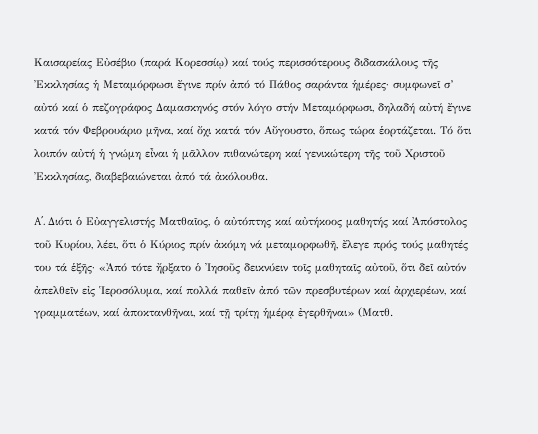Καισαρείας Εὐσέβιο (παρά Κορεσσίῳ) καί τούς περισσότερους διδασκάλους τῆς Ἐκκλησίας ἡ Μεταμόρφωσι ἔγινε πρίν ἀπό τό Πάθος σαράντα ἡμέρες· συμφωνεῖ σ’ αὐτό καί ὁ πεζογράφος Δαμασκηνός στόν λόγο στήν Μεταμόρφωσι, δηλαδή αὐτή ἔγινε κατά τόν Φεβρουάριο μῆνα, καί ὄχι κατά τόν Αὔγουστο, ὅπως τώρα ἑορτάζεται. Τό ὅτι λοιπόν αὐτή ἡ γνώμη εἶναι ἡ μᾶλλον πιθανώτερη καί γενικώτερη τῆς τοῦ Χριστοῦ Ἐκκλησίας, διαβεβαιώνεται ἀπό τά ἀκόλουθα.

A΄. Διότι ὁ Εὐαγγελιστής Ματθαῖος, ὁ αὐτόπτης καί αὐτήκοος μαθητής καί Ἀπόστολος τοῦ Κυρίου, λέει, ὅτι ὁ Κύριος πρίν ἀκόμη νά μεταμορφωθῆ, ἔλεγε πρός τούς μαθητές του τά ἑξῆς· «Ἀπό τότε ἤρξατο ὁ Ἰησοῦς δεικνύειν τοῖς μαθηταῖς αὐτοῦ, ὅτι δεῖ αὐτόν ἀπελθεῖν εἰς Ἱεροσόλυμα, καί πολλά παθεῖν ἀπό τῶν πρεσβυτέρων καί ἀρχιερέων, καί γραμματέων, καί ἀποκτανθῆναι, καί τῇ τρίτῃ ἡμέρᾳ ἐγερθῆναι» (Ματθ.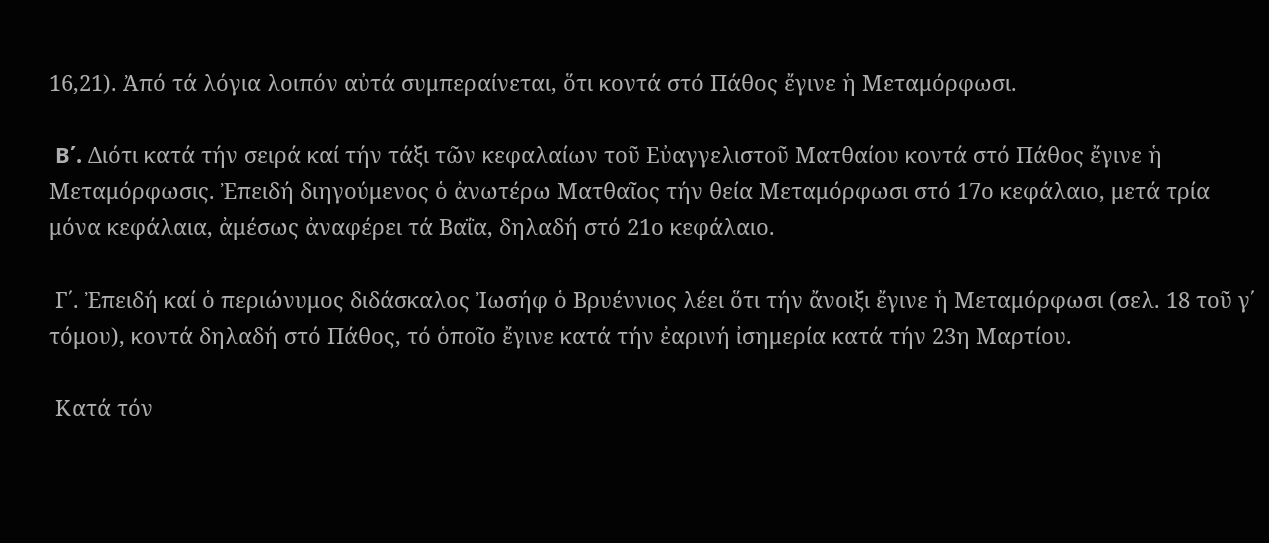16,21). Ἀπό τά λόγια λοιπόν αὐτά συμπεραίνεται, ὅτι κοντά στό Πάθος ἔγινε ἡ Μεταμόρφωσι.

 B΄. Διότι κατά τήν σειρά καί τήν τάξι τῶν κεφαλαίων τοῦ Εὐαγγελιστοῦ Ματθαίου κοντά στό Πάθος ἔγινε ἡ Μεταμόρφωσις. Ἐπειδή διηγούμενος ὁ ἀνωτέρω Ματθαῖος τήν θεία Μεταμόρφωσι στό 17ο κεφάλαιο, μετά τρία μόνα κεφάλαια, ἀμέσως ἀναφέρει τά Βαΐα, δηλαδή στό 21ο κεφάλαιο.

 Γ΄. Ἐπειδή καί ὁ περιώνυμος διδάσκαλος Ἰωσήφ ὁ Βρυέννιος λέει ὅτι τήν ἄνοιξι ἔγινε ἡ Μεταμόρφωσι (σελ. 18 τοῦ γ΄ τόμου), κοντά δηλαδή στό Πάθος, τό ὁποῖο ἔγινε κατά τήν ἐαρινή ἰσημερία κατά τήν 23η Μαρτίου.

 Κατά τόν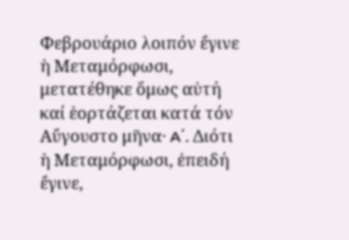Φεβρουάριο λοιπόν ἔγινε ἡ Μεταμόρφωσι, μετατέθηκε ὅμως αὐτή καί ἑορτάζεται κατά τόν Αὔγουστο μῆνα· A΄. Διότι ἡ Μεταμόρφωσι, ἐπειδή ἔγινε,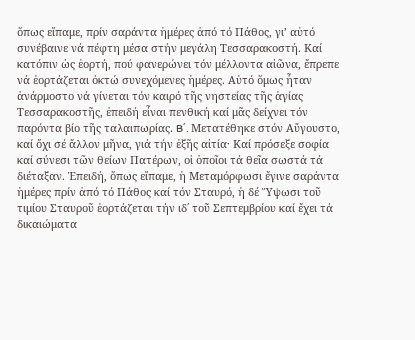ὅπως εἴπαμε, πρίν σαράντα ἡμέρες ἀπό τό Πάθος, γι’ αὐτό συνέβαινε νά πέφτη μέσα στήν μεγάλη Τεσσαρακοστή. Καί κατόπιν ὡς ἑορτή, πού φανερώνει τόν μέλλοντα αἰῶνα, ἔπρεπε νά ἑορτάζεται ὀκτώ συνεχόμενες ἡμέρες. Αὐτό ὅμως ἦταν ἀνάρμοστο νά γίνεται τόν καιρό τῆς νηστείας τῆς ἁγίας Τεσσαρακοστῆς, ἐπειδή εἶναι πενθική καί μᾶς δείχνει τόν παρόντα βίο τῆς ταλαιπωρίας. B΄. Μετατέθηκε στόν Αὔγουστο, καί ὄχι σέ ἄλλον μῆνα, γιά τήν ἑξῆς αἰτία· Καί πρόσεξε σοφία καί σύνεσι τῶν θείων Πατέρων, οἱ ὁποῖοι τά θεῖα σωστά τά διέταξαν. Ἐπειδή, ὅπως εἴπαμε, ἡ Μεταμόρφωσι ἔγινε σαράντα ἡμέρες πρίν ἀπό τό Πάθος καί τόν Σταυρό, ἡ δέ Ὕψωσι τοῦ τιμίου Σταυροῦ ἑορτάζεται τήν ιδ΄ τοῦ Σεπτεμβρίου καί ἔχει τά δικαιώματα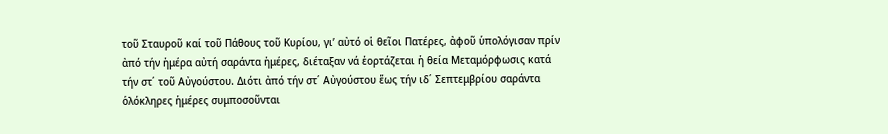τοῦ Σταυροῦ καί τοῦ Πάθους τοῦ Κυρίου, γι’ αὐτό οἱ θεῖοι Πατέρες, ἀφοῦ ὑπολόγισαν πρίν ἀπό τήν ἡμέρα αὐτή σαράντα ἡμέρες, διέταξαν νά ἑορτάζεται ἡ θεία Μεταμόρφωσις κατά τήν στ΄ τοῦ Αὐγούστου. Διότι ἀπό τήν στ΄ Αὐγούστου ἕως τήν ιδ΄ Σεπτεμβρίου σαράντα ὁλόκληρες ἡμέρες συμποσοῦνται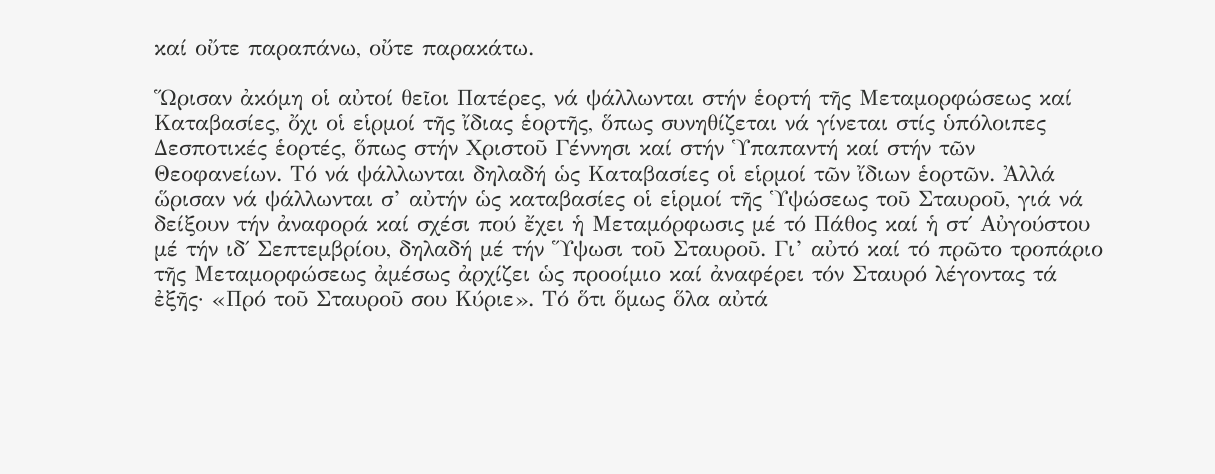καί οὔτε παραπάνω, οὔτε παρακάτω.

Ὥρισαν ἀκόμη οἱ αὐτοί θεῖοι Πατέρες, νά ψάλλωνται στήν ἑορτή τῆς Μεταμορφώσεως καί Καταβασίες, ὄχι οἱ εἱρμοί τῆς ἴδιας ἑορτῆς, ὅπως συνηθίζεται νά γίνεται στίς ὑπόλοιπες Δεσποτικές ἑορτές, ὅπως στήν Χριστοῦ Γέννησι καί στήν Ὑπαπαντή καί στήν τῶν Θεοφανείων. Τό νά ψάλλωνται δηλαδή ὡς Καταβασίες οἱ εἱρμοί τῶν ἴδιων ἑορτῶν. Ἀλλά ὥρισαν νά ψάλλωνται σ’ αὐτήν ὡς καταβασίες οἱ εἱρμοί τῆς Ὑψώσεως τοῦ Σταυροῦ, γιά νά δείξουν τήν ἀναφορά καί σχέσι πού ἔχει ἡ Μεταμόρφωσις μέ τό Πάθος καί ἡ στ΄ Αὐγούστου μέ τήν ιδ΄ Σεπτεμβρίου, δηλαδή μέ τήν Ὕψωσι τοῦ Σταυροῦ. Γι’ αὐτό καί τό πρῶτο τροπάριο τῆς Μεταμορφώσεως ἀμέσως ἀρχίζει ὡς προοίμιο καί ἀναφέρει τόν Σταυρό λέγοντας τά ἐξῆς· «Πρό τοῦ Σταυροῦ σου Κύριε». Τό ὅτι ὅμως ὅλα αὐτά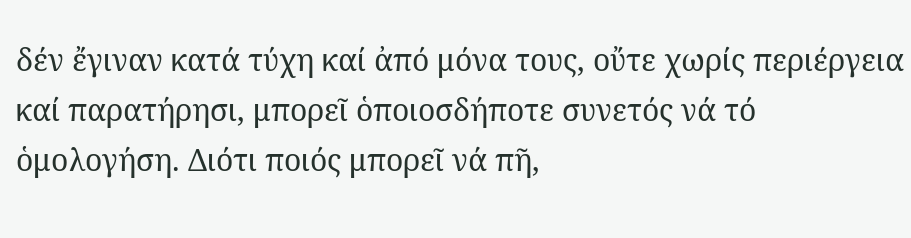δέν ἔγιναν κατά τύχη καί ἀπό μόνα τους, οὔτε χωρίς περιέργεια καί παρατήρησι, μπορεῖ ὁποιοσδήποτε συνετός νά τό ὁμολογήση. Διότι ποιός μπορεῖ νά πῆ,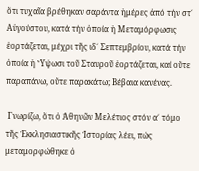ὅτι τυχαῖα βρέθηκαν σαράντα ἡμέρες ἀπό τήν στ΄ Αὐγούστου, κατά τήν ὁποία ἡ Μεταμόρφωσις ἑορτάζεται, μέχρι τῆς ιδ΄ Σεπτεμβρίου, κατά τήν ὁποία ἡ Ὕψωσι τοῦ Σταυροῦ ἑορτάζεται, καί οὔτε παραπάνω, οὔτε παρακάτω; Βέβαια κανένας.

 Γνωρίζω, ὅτι ὁ Ἀθηνῶν Μελέτιος στόν α΄ τόμο τῆς Ἐκκλησιαστικῆς Ἱστορίας λέει, πώς μεταμορφώθηκε ὁ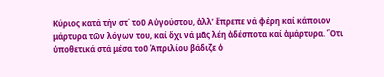Κύριος κατά τήν στ΄ τοῦ Αὐγούστου, ἀλλ’ ἔπρεπε νά φέρη καί κάποιον μάρτυρα τῶν λόγων του, καί ὄχι νά μᾶς λέη ἀδέσποτα καί ἀμάρτυρα. Ὅτι ὑποθετικά στά μέσα τοῦ Ἀπριλίου βάδιζε ὁ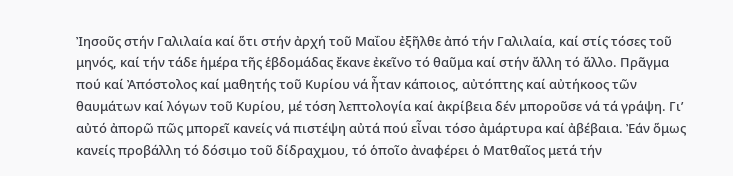Ἰησοῦς στήν Γαλιλαία καί ὅτι στήν ἀρχή τοῦ Μαΐου ἐξῆλθε ἀπό τήν Γαλιλαία, καί στίς τόσες τοῦ μηνός, καί τήν τάδε ἡμέρα τῆς ἑβδομάδας ἔκανε ἐκεῖνο τό θαῦμα καί στήν ἄλλη τό ἄλλο. Πρᾶγμα πού καί Ἀπόστολος καί μαθητής τοῦ Κυρίου νά ἦταν κάποιος, αὐτόπτης καί αὐτήκοος τῶν θαυμάτων καί λόγων τοῦ Κυρίου, μέ τόση λεπτολογία καί ἀκρίβεια δέν μποροῦσε νά τά γράψη. Γι’ αὐτό ἀπορῶ πῶς μπορεῖ κανείς νά πιστέψη αὐτά πού εἶναι τόσο ἀμάρτυρα καί ἀβέβαια. Ἐάν ὅμως κανείς προβάλλη τό δόσιμο τοῦ δίδραχμου, τό ὁποῖο ἀναφέρει ὁ Ματθαῖος μετά τήν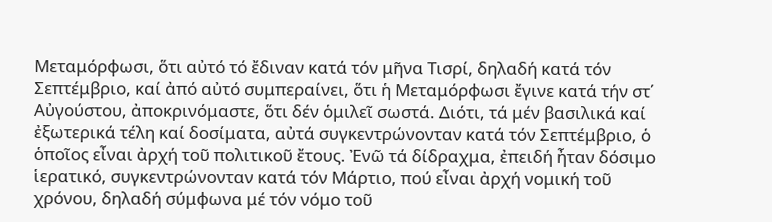Μεταμόρφωσι, ὅτι αὐτό τό ἔδιναν κατά τόν μῆνα Τισρί, δηλαδή κατά τόν Σεπτέμβριο, καί ἀπό αὐτό συμπεραίνει, ὅτι ἡ Μεταμόρφωσι ἔγινε κατά τήν στ΄ Αὐγούστου, ἀποκρινόμαστε, ὅτι δέν ὁμιλεῖ σωστά. Διότι, τά μέν βασιλικά καί ἐξωτερικά τέλη καί δοσίματα, αὐτά συγκεντρώνονταν κατά τόν Σεπτέμβριο, ὁ ὁποῖος εἶναι ἀρχή τοῦ πολιτικοῦ ἔτους. Ἐνῶ τά δίδραχμα, ἐπειδή ἦταν δόσιμο ἱερατικό, συγκεντρώνονταν κατά τόν Μάρτιο, πού εἶναι ἀρχή νομική τοῦ χρόνου, δηλαδή σύμφωνα μέ τόν νόμο τοῦ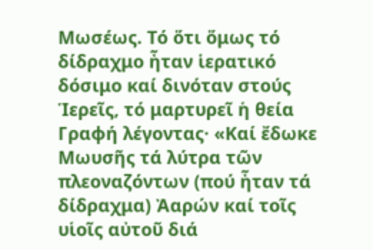Μωσέως. Τό ὅτι ὅμως τό δίδραχμο ἦταν ἱερατικό δόσιμο καί δινόταν στούς Ἱερεῖς, τό μαρτυρεῖ ἡ θεία Γραφή λέγοντας· «Καί ἔδωκε Μωυσῆς τά λύτρα τῶν πλεοναζόντων (πού ἦταν τά δίδραχμα) Ἀαρών καί τοῖς υἱοῖς αὐτοῦ διά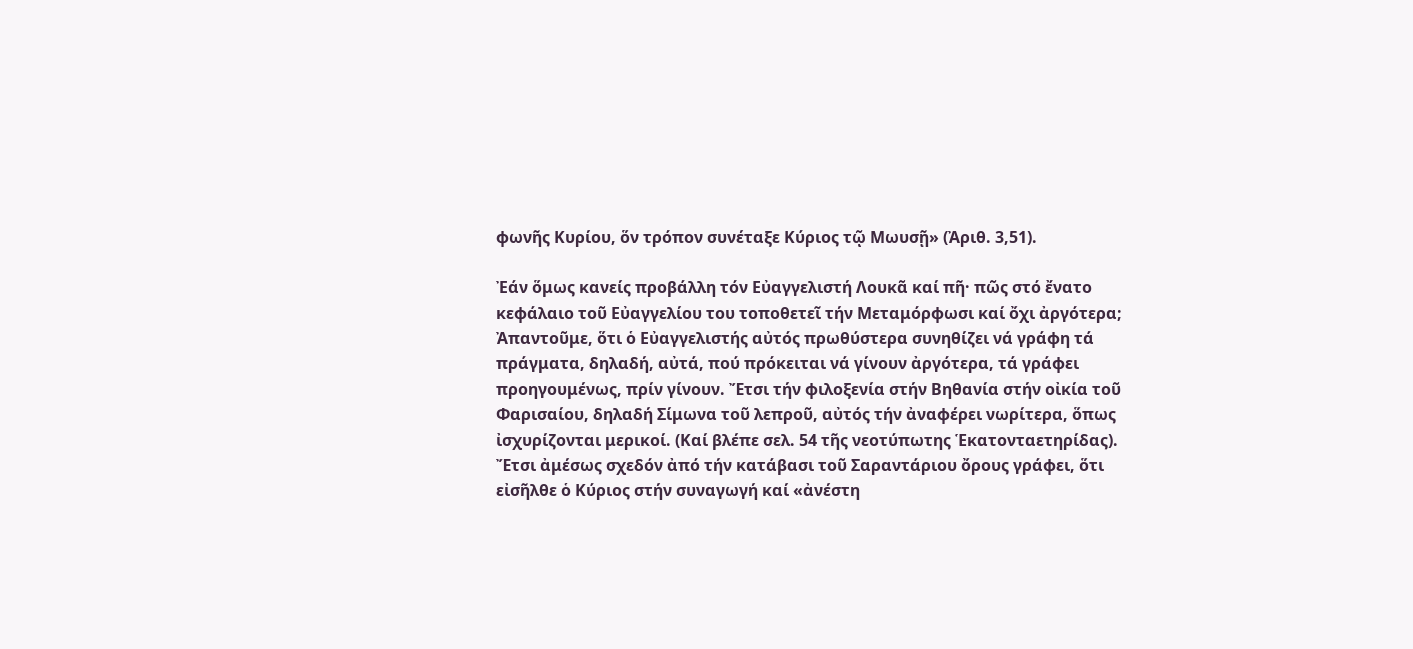φωνῆς Κυρίου, ὅν τρόπον συνέταξε Κύριος τῷ Μωυσῇ» (Ἀριθ. 3,51).

Ἐάν ὅμως κανείς προβάλλη τόν Εὐαγγελιστή Λουκᾶ καί πῆ· πῶς στό ἔνατο κεφάλαιο τοῦ Εὐαγγελίου του τοποθετεῖ τήν Μεταμόρφωσι καί ὄχι ἀργότερα; Ἀπαντοῦμε, ὅτι ὁ Εὐαγγελιστής αὐτός πρωθύστερα συνηθίζει νά γράφη τά πράγματα, δηλαδή, αὐτά, πού πρόκειται νά γίνουν ἀργότερα, τά γράφει προηγουμένως, πρίν γίνουν. Ἔτσι τήν φιλοξενία στήν Βηθανία στήν οἰκία τοῦ Φαρισαίου, δηλαδή Σίμωνα τοῦ λεπροῦ, αὐτός τήν ἀναφέρει νωρίτερα, ὅπως ἰσχυρίζονται μερικοί. (Καί βλέπε σελ. 54 τῆς νεοτύπωτης Ἑκατονταετηρίδας). Ἔτσι ἀμέσως σχεδόν ἀπό τήν κατάβασι τοῦ Σαραντάριου ὄρους γράφει, ὅτι εἰσῆλθε ὁ Κύριος στήν συναγωγή καί «ἀνέστη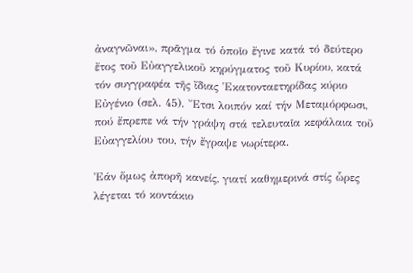ἀναγνῶναι», πρᾶγμα τό ὁποῖο ἔγινε κατά τό δεύτερο ἔτος τοῦ Εὐαγγελικοῦ κηρύγματος τοῦ Κυρίου, κατά τόν συγγραφέα τῆς ἴδιας Ἑκατονταετηρίδας κύριο Εὐγένιο (σελ. 45). Ἔτσι λοιπόν καί τήν Μεταμόρφωσι, πού ἔπρεπε νά τήν γράψη στά τελευταῖα κεφάλαια τοῦ Εὐαγγελίου του, τήν ἔγραψε νωρίτερα.

Ἐάν ὅμως ἀπορῆ κανείς, γιατί καθημερινά στίς ὧρες λέγεται τό κοντάκιο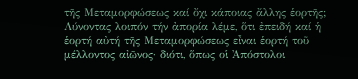τῆς Μεταμορφώσεως καί ὄχι κάποιας ἄλλης ἑορτῆς; Λύνοντας λοιπόν τήν ἀπορία λέμε, ὅτι ἐπειδή καί ἡ ἑορτή αὐτή τῆς Μεταμορφώσεως εἶναι ἑορτή τοῦ μέλλοντος αἰῶνος· διότι, ὅπως οἱ Ἀπόστολοι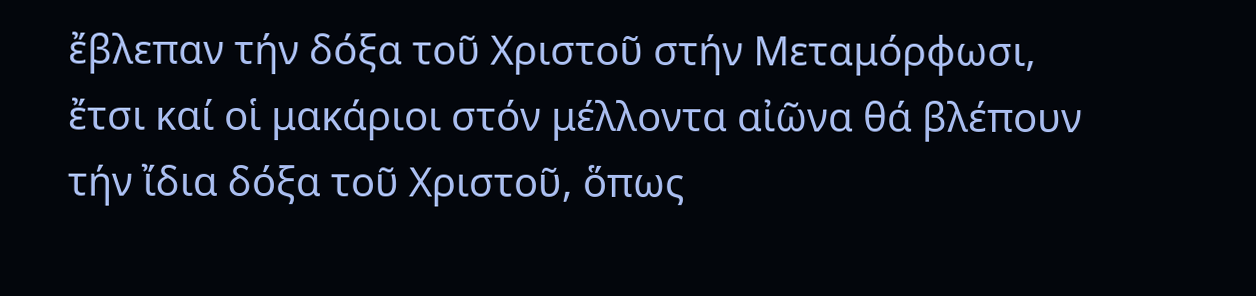ἔβλεπαν τήν δόξα τοῦ Χριστοῦ στήν Μεταμόρφωσι, ἔτσι καί οἱ μακάριοι στόν μέλλοντα αἰῶνα θά βλέπουν τήν ἴδια δόξα τοῦ Χριστοῦ, ὅπως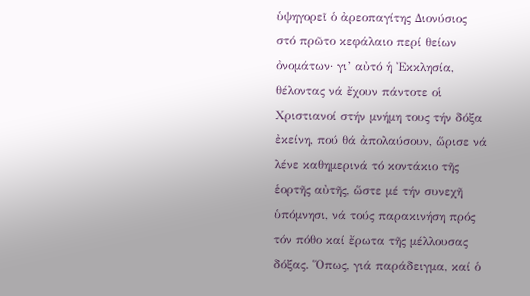ὑψηγορεῖ ὁ ἀρεοπαγίτης Διονύσιος στό πρῶτο κεφάλαιο περί θείων ὀνομάτων· γι’ αὐτό ἡ Ἐκκλησία, θέλοντας νά ἔχουν πάντοτε οἱ Χριστιανοί στήν μνήμη τους τήν δόξα ἐκείνη, πού θά ἀπολαύσουν, ὥρισε νά λένε καθημερινά τό κοντάκιο τῆς ἑορτῆς αὐτῆς, ὥστε μέ τήν συνεχῆ ὑπόμνησι, νά τούς παρακινήση πρός τόν πόθο καί ἔρωτα τῆς μέλλουσας δόξας. Ὅπως, γιά παράδειγμα, καί ὁ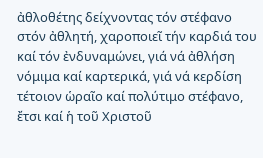ἀθλοθέτης δείχνοντας τόν στέφανο στόν ἀθλητή, χαροποιεῖ τήν καρδιά του καί τόν ἐνδυναμώνει, γιά νά ἀθλήση νόμιμα καί καρτερικά, γιά νά κερδίση τέτοιον ὡραῖο καί πολύτιμο στέφανο, ἔτσι καί ἡ τοῦ Χριστοῦ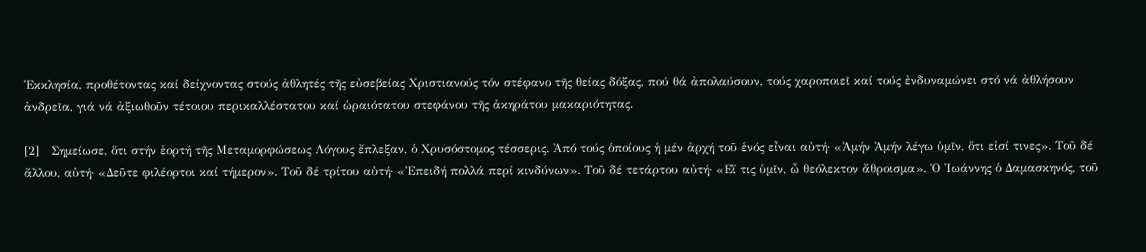Ἐκκλησία, προθέτοντας καί δείχνοντας στούς ἀθλητές τῆς εὐσεβείας Χριστιανούς τόν στέφανο τῆς θείας δόξας, πού θά ἀπολαύσουν, τούς χαροποιεῖ καί τούς ἐνδυναμώνει στό νά ἀθλήσουν ἀνδρεῖα, γιά νά ἀξιωθοῦν τέτοιου περικαλλέστατου καί ὡραιότατου στεφάνου τῆς ἀκηράτου μακαριότητας.

[2]   Σημείωσε, ὅτι στήν ἑορτή τῆς Μεταμορφώσεως Λόγους ἔπλεξαν, ὁ Χρυσόστομος τέσσερις. Ἀπό τούς ὁποίους ἡ μέν ἀρχή τοῦ ἑνός εἶναι αὐτή· «Ἀμήν Ἀμήν λέγω ὑμῖν, ὅτι εἰσί τινες». Τοῦ δέ ἄλλου, αὐτή· «Δεῦτε φιλέορτοι καί τήμερον». Τοῦ δέ τρίτου αὐτή· «Ἐπειδή πολλά περί κινδύνων». Τοῦ δέ τετάρτου αὐτή· «Εἴ τις ὑμῖν, ὦ θεόλεκτον ἄθροισμα». Ὁ Ἰωάννης ὁ Δαμασκηνός, τοῦ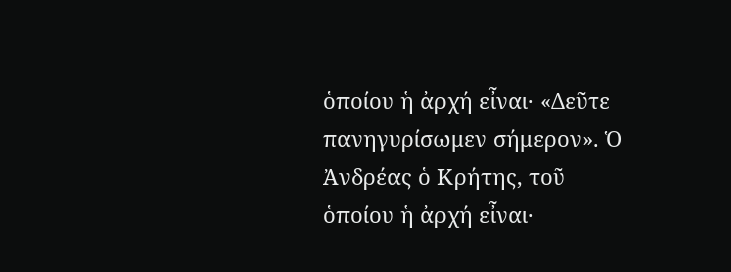ὁποίου ἡ ἀρχή εἶναι· «Δεῦτε πανηγυρίσωμεν σήμερον». Ὁ Ἀνδρέας ὁ Κρήτης, τοῦ ὁποίου ἡ ἀρχή εἶναι·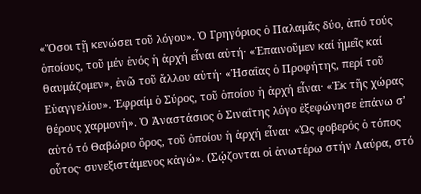«Ὅσοι τῇ κενώσει τοῦ λόγου». Ὁ Γρηγόριος ὁ Παλαμᾶς δύο, ἀπό τούς ὁποίους, τοῦ μέν ἑνός ἡ ἀρχή εἶναι αὐτή· «Ἐπαινοῦμεν καί ἡμεῖς καί θαυμάζομεν», ἐνῶ τοῦ ἄλλου αὐτή· «Ἠσαΐας ὁ Προφήτης, περί τοῦ Εὐαγγελίου». Ἐφραίμ ὁ Σύρος, τοῦ ὁποίου ἡ ἀρχή εἶναι· «Ἐκ τῆς χώρας θέρους χαρμονή». Ὁ Ἀναστάσιος ὁ Σιναΐτης λόγο ἐξεφώνησε ἐπάνω σ’ αὐτό τό Θαβώριο ὄρος, τοῦ ὁποίου ἡ ἀρχή εἶναι· «Ὡς φοβερός ὁ τόπος οὗτος· συνεξιστάμενος κἀγώ». (Σῴζονται οἱ ἀνωτέρω στήν Λαύρα, στό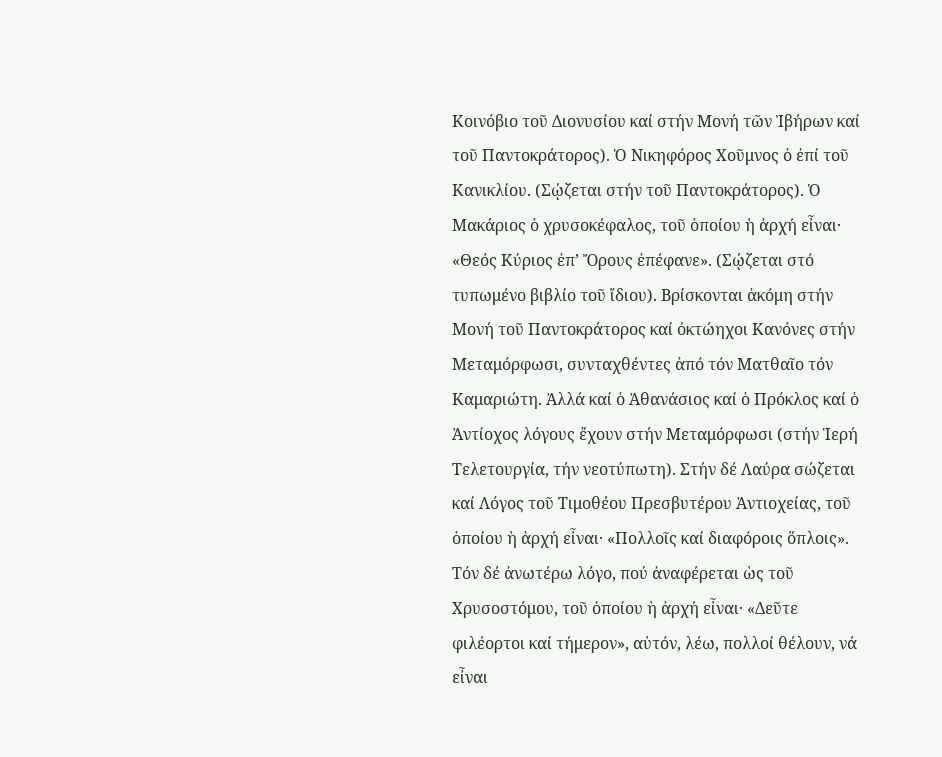Κοινόβιο τοῦ Διονυσίου καί στήν Μονή τῶν Ἰβήρων καί τοῦ Παντοκράτορος). Ὁ Νικηφόρος Χοῦμνος ὁ ἐπί τοῦ Κανικλίου. (Σῴζεται στήν τοῦ Παντοκράτορος). Ὁ Μακάριος ὁ χρυσοκέφαλος, τοῦ ὁποίου ἡ ἀρχή εἶναι· «Θεός Κύριος ἐπ’ Ὄρους ἐπέφανε». (Σῴζεται στό τυπωμένο βιβλίο τοῦ ἴδιου). Βρίσκονται ἀκόμη στήν Μονή τοῦ Παντοκράτορος καί ὀκτώηχοι Κανόνες στήν Μεταμόρφωσι, συνταχθέντες ἀπό τόν Ματθαῖο τόν Καμαριώτη. Ἀλλά καί ὁ Ἀθανάσιος καί ὁ Πρόκλος καί ὁ Ἀντίοχος λόγους ἔχουν στήν Μεταμόρφωσι (στήν Ἱερή Τελετουργία, τήν νεοτύπωτη). Στήν δέ Λαύρα σώζεται καί Λόγος τοῦ Τιμοθέου Πρεσβυτέρου Ἀντιοχείας, τοῦ ὁποίου ἡ ἀρχή εἶναι· «Πολλοῖς καί διαφόροις ὅπλοις». Τόν δέ ἀνωτέρω λόγο, πού ἀναφέρεται ὡς τοῦ Χρυσοστόμου, τοῦ ὁποίου ἡ ἀρχή εἶναι· «Δεῦτε φιλέορτοι καί τήμερον», αὐτόν, λέω, πολλοί θέλουν, νά εἶναι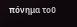πόνημα τοῦ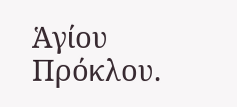Ἁγίου Πρόκλου.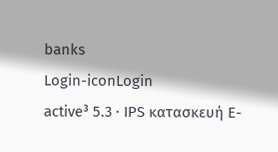banks
Login-iconLogin
active³ 5.3 · IPS κατασκευή E-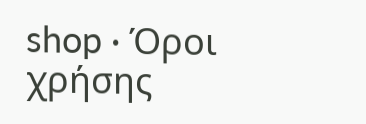shop · Όροι χρήσης